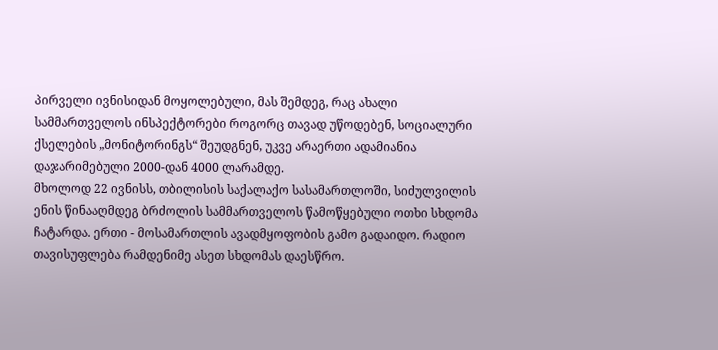პირველი ივნისიდან მოყოლებული, მას შემდეგ, რაც ახალი სამმართველოს ინსპექტორები როგორც თავად უწოდებენ, სოციალური ქსელების „მონიტორინგს“ შეუდგნენ, უკვე არაერთი ადამიანია დაჯარიმებული 2000-დან 4000 ლარამდე.
მხოლოდ 22 ივნისს, თბილისის საქალაქო სასამართლოში, სიძულვილის ენის წინააღმდეგ ბრძოლის სამმართველოს წამოწყებული ოთხი სხდომა ჩატარდა. ერთი - მოსამართლის ავადმყოფობის გამო გადაიდო. რადიო თავისუფლება რამდენიმე ასეთ სხდომას დაესწრო.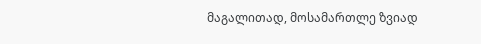მაგალითად, მოსამართლე ზვიად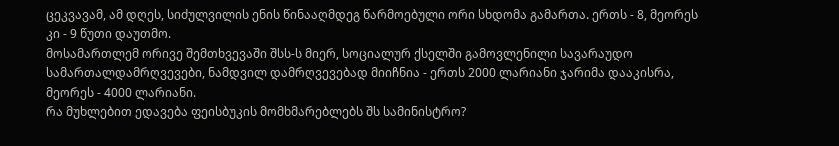ცეკვავამ, ამ დღეს, სიძულვილის ენის წინააღმდეგ წარმოებული ორი სხდომა გამართა. ერთს - 8, მეორეს კი - 9 წუთი დაუთმო.
მოსამართლემ ორივე შემთხვევაში შსს-ს მიერ, სოციალურ ქსელში გამოვლენილი სავარაუდო სამართალდამრღვევები, ნამდვილ დამრღვევებად მიიჩნია - ერთს 2000 ლარიანი ჯარიმა დააკისრა, მეორეს - 4000 ლარიანი.
რა მუხლებით ედავება ფეისბუკის მომხმარებლებს შს სამინისტრო?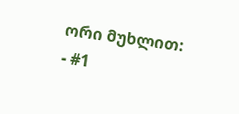ორი მუხლით:
- #1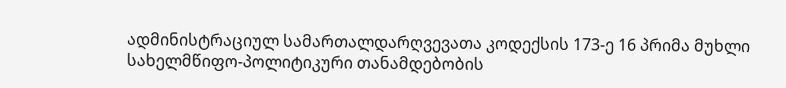ადმინისტრაციულ სამართალდარღვევათა კოდექსის 173-ე 16 პრიმა მუხლი სახელმწიფო-პოლიტიკური თანამდებობის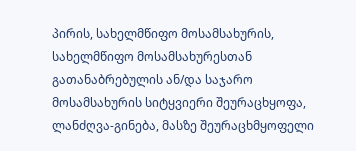პირის, სახელმწიფო მოსამსახურის, სახელმწიფო მოსამსახურესთან გათანაბრებულის ან/და საჯარო მოსამსახურის სიტყვიერი შეურაცხყოფა, ლანძღვა-გინება, მასზე შეურაცხმყოფელი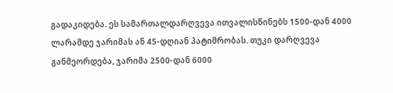გადაკიდება. ეს სამართალდარღვევა ითვალისწინებს 1500-დან 4000 ლარამდე ჯარიმას ან 45-დღიან პატიმრობას. თუკი დარღვევა განმეორდება, ჯარიმა 2500-დან 6000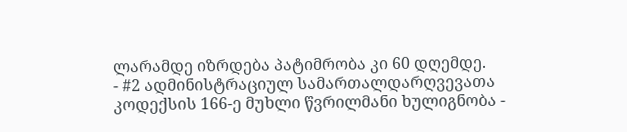ლარამდე იზრდება პატიმრობა კი 60 დღემდე.
- #2 ადმინისტრაციულ სამართალდარღვევათა კოდექსის 166-ე მუხლი წვრილმანი ხულიგნობა -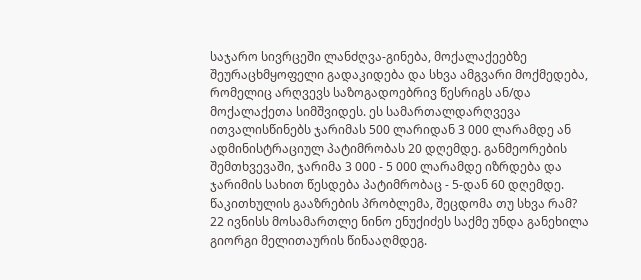საჯარო სივრცეში ლანძღვა-გინება, მოქალაქეებზე შეურაცხმყოფელი გადაკიდება და სხვა ამგვარი მოქმედება, რომელიც არღვევს საზოგადოებრივ წესრიგს ან/და მოქალაქეთა სიმშვიდეს. ეს სამართალდარღვევა ითვალისწინებს ჯარიმას 500 ლარიდან 3 000 ლარამდე ან ადმინისტრაციულ პატიმრობას 20 დღემდე. განმეორების შემთხვევაში, ჯარიმა 3 000 - 5 000 ლარამდე იზრდება და ჯარიმის სახით წესდება პატიმრობაც - 5-დან 60 დღემდე.
წაკითხულის გააზრების პრობლემა, შეცდომა თუ სხვა რამ?
22 ივნისს მოსამართლე ნინო ენუქიძეს საქმე უნდა განეხილა გიორგი მელითაურის წინააღმდეგ.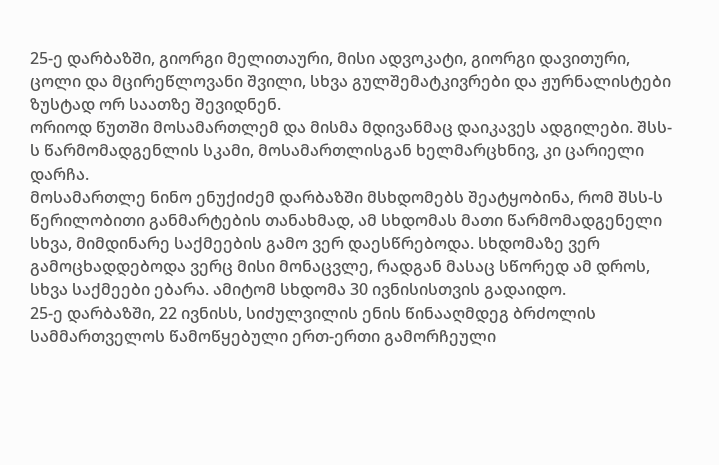25-ე დარბაზში, გიორგი მელითაური, მისი ადვოკატი, გიორგი დავითური, ცოლი და მცირეწლოვანი შვილი, სხვა გულშემატკივრები და ჟურნალისტები ზუსტად ორ საათზე შევიდნენ.
ორიოდ წუთში მოსამართლემ და მისმა მდივანმაც დაიკავეს ადგილები. შსს-ს წარმომადგენლის სკამი, მოსამართლისგან ხელმარცხნივ, კი ცარიელი დარჩა.
მოსამართლე ნინო ენუქიძემ დარბაზში მსხდომებს შეატყობინა, რომ შსს-ს წერილობითი განმარტების თანახმად, ამ სხდომას მათი წარმომადგენელი სხვა, მიმდინარე საქმეების გამო ვერ დაესწრებოდა. სხდომაზე ვერ გამოცხადდებოდა ვერც მისი მონაცვლე, რადგან მასაც სწორედ ამ დროს, სხვა საქმეები ებარა. ამიტომ სხდომა 30 ივნისისთვის გადაიდო.
25-ე დარბაზში, 22 ივნისს, სიძულვილის ენის წინააღმდეგ ბრძოლის სამმართველოს წამოწყებული ერთ-ერთი გამორჩეული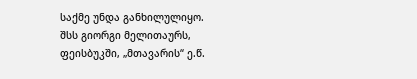საქმე უნდა განხილულიყო.
შსს გიორგი მელითაურს, ფეისბუკში, „მთავარის“ ე.წ.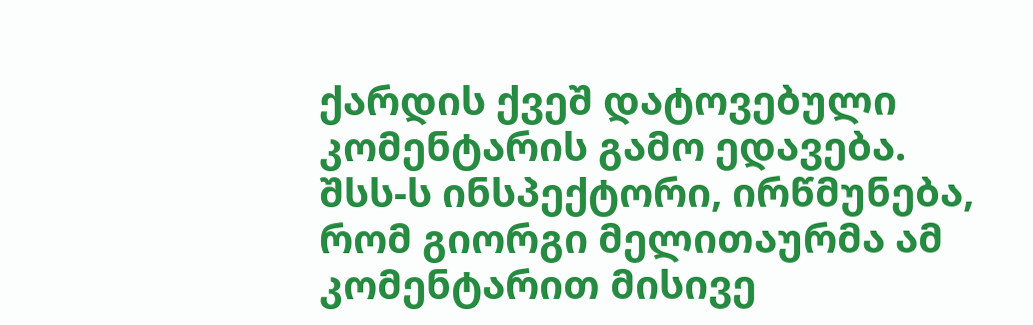ქარდის ქვეშ დატოვებული კომენტარის გამო ედავება. შსს-ს ინსპექტორი, ირწმუნება, რომ გიორგი მელითაურმა ამ კომენტარით მისივე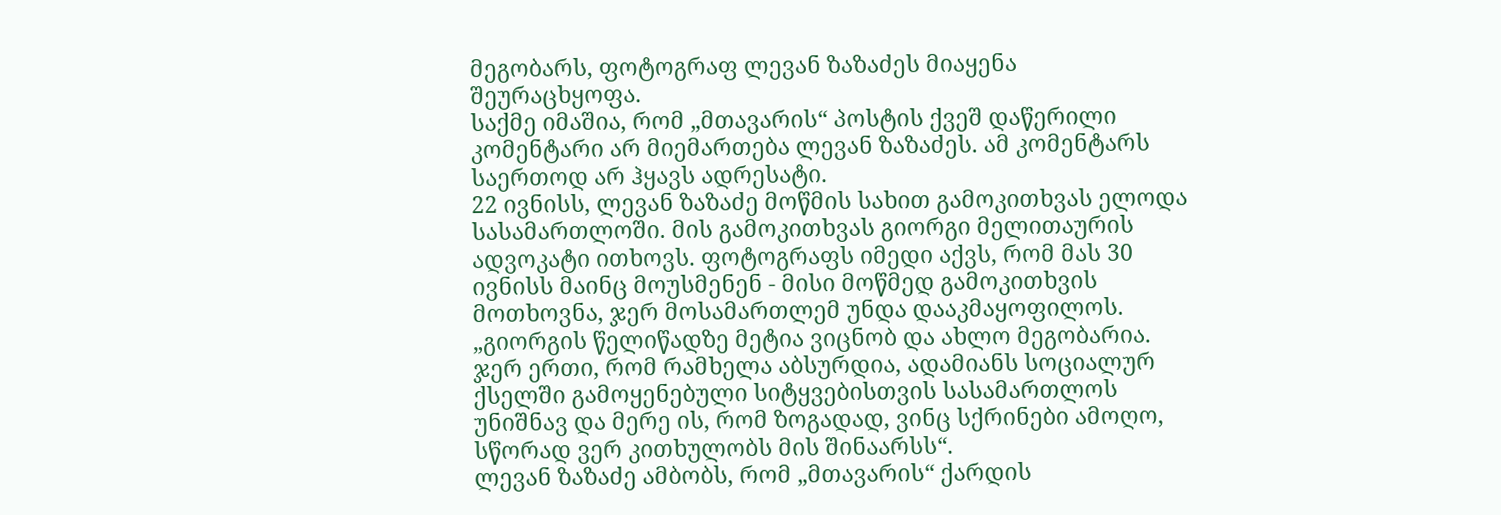მეგობარს, ფოტოგრაფ ლევან ზაზაძეს მიაყენა შეურაცხყოფა.
საქმე იმაშია, რომ „მთავარის“ პოსტის ქვეშ დაწერილი კომენტარი არ მიემართება ლევან ზაზაძეს. ამ კომენტარს საერთოდ არ ჰყავს ადრესატი.
22 ივნისს, ლევან ზაზაძე მოწმის სახით გამოკითხვას ელოდა სასამართლოში. მის გამოკითხვას გიორგი მელითაურის ადვოკატი ითხოვს. ფოტოგრაფს იმედი აქვს, რომ მას 30 ივნისს მაინც მოუსმენენ - მისი მოწმედ გამოკითხვის მოთხოვნა, ჯერ მოსამართლემ უნდა დააკმაყოფილოს.
„გიორგის წელიწადზე მეტია ვიცნობ და ახლო მეგობარია. ჯერ ერთი, რომ რამხელა აბსურდია, ადამიანს სოციალურ ქსელში გამოყენებული სიტყვებისთვის სასამართლოს უნიშნავ და მერე ის, რომ ზოგადად, ვინც სქრინები ამოღო, სწორად ვერ კითხულობს მის შინაარსს“.
ლევან ზაზაძე ამბობს, რომ „მთავარის“ ქარდის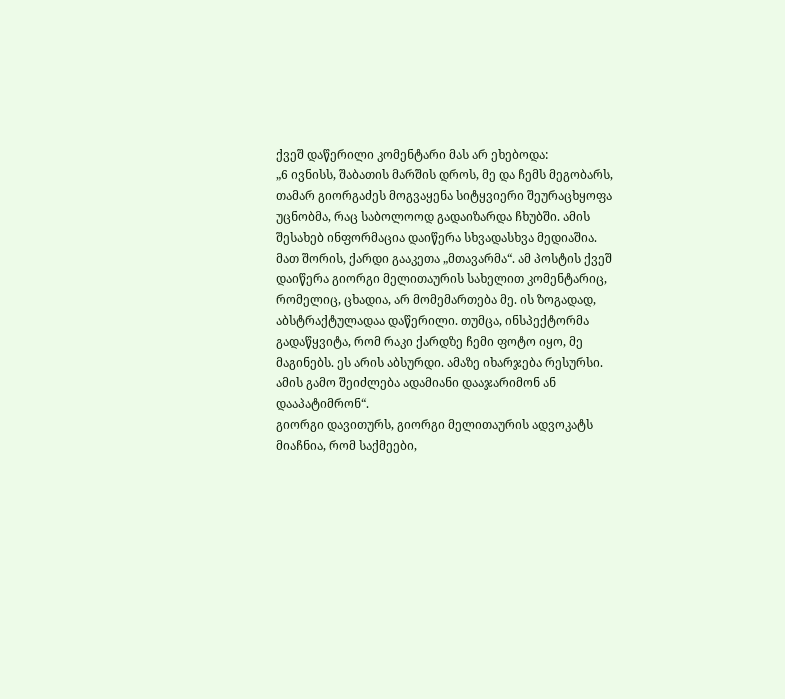ქვეშ დაწერილი კომენტარი მას არ ეხებოდა:
„6 ივნისს, შაბათის მარშის დროს, მე და ჩემს მეგობარს, თამარ გიორგაძეს მოგვაყენა სიტყვიერი შეურაცხყოფა უცნობმა, რაც საბოლოოდ გადაიზარდა ჩხუბში. ამის შესახებ ინფორმაცია დაიწერა სხვადასხვა მედიაშია. მათ შორის, ქარდი გააკეთა „მთავარმა“. ამ პოსტის ქვეშ დაიწერა გიორგი მელითაურის სახელით კომენტარიც, რომელიც, ცხადია, არ მომემართება მე. ის ზოგადად, აბსტრაქტულადაა დაწერილი. თუმცა, ინსპექტორმა გადაწყვიტა, რომ რაკი ქარდზე ჩემი ფოტო იყო, მე მაგინებს. ეს არის აბსურდი. ამაზე იხარჯება რესურსი. ამის გამო შეიძლება ადამიანი დააჯარიმონ ან დააპატიმრონ“.
გიორგი დავითურს, გიორგი მელითაურის ადვოკატს მიაჩნია, რომ საქმეები,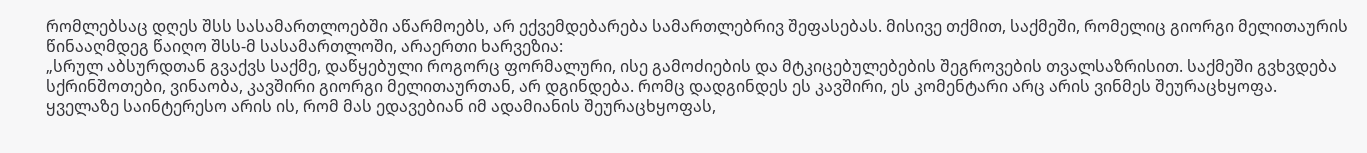რომლებსაც დღეს შსს სასამართლოებში აწარმოებს, არ ექვემდებარება სამართლებრივ შეფასებას. მისივე თქმით, საქმეში, რომელიც გიორგი მელითაურის წინააღმდეგ წაიღო შსს-მ სასამართლოში, არაერთი ხარვეზია:
„სრულ აბსურდთან გვაქვს საქმე, დაწყებული როგორც ფორმალური, ისე გამოძიების და მტკიცებულებების შეგროვების თვალსაზრისით. საქმეში გვხვდება სქრინშოთები, ვინაობა, კავშირი გიორგი მელითაურთან, არ დგინდება. რომც დადგინდეს ეს კავშირი, ეს კომენტარი არც არის ვინმეს შეურაცხყოფა.
ყველაზე საინტერესო არის ის, რომ მას ედავებიან იმ ადამიანის შეურაცხყოფას,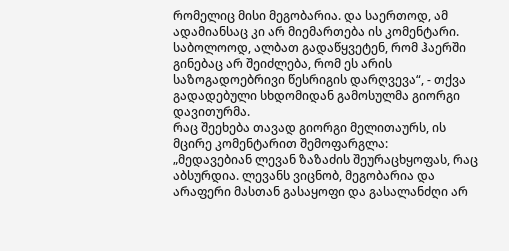რომელიც მისი მეგობარია. და საერთოდ, ამ ადამიანსაც კი არ მიემართება ის კომენტარი. საბოლოოდ, ალბათ გადაწყვეტენ, რომ ჰაერში გინებაც არ შეიძლება, რომ ეს არის საზოგადოებრივი წესრიგის დარღვევა“, - თქვა გადადებული სხდომიდან გამოსულმა გიორგი დავითურმა.
რაც შეეხება თავად გიორგი მელითაურს, ის მცირე კომენტარით შემოფარგლა:
„მედავებიან ლევან ზაზაძის შეურაცხყოფას, რაც აბსურდია. ლევანს ვიცნობ, მეგობარია და არაფერი მასთან გასაყოფი და გასალანძღი არ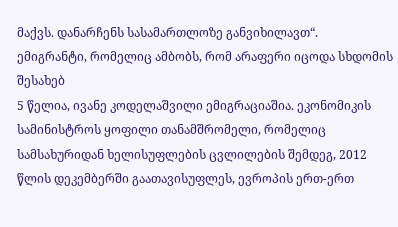მაქვს. დანარჩენს სასამართლოზე განვიხილავთ“.
ემიგრანტი, რომელიც ამბობს, რომ არაფერი იცოდა სხდომის შესახებ
5 წელია, ივანე კოდელაშვილი ემიგრაციაშია. ეკონომიკის სამინისტროს ყოფილი თანამშრომელი, რომელიც სამსახურიდან ხელისუფლების ცვლილების შემდეგ, 2012 წლის დეკემბერში გაათავისუფლეს, ევროპის ერთ-ერთ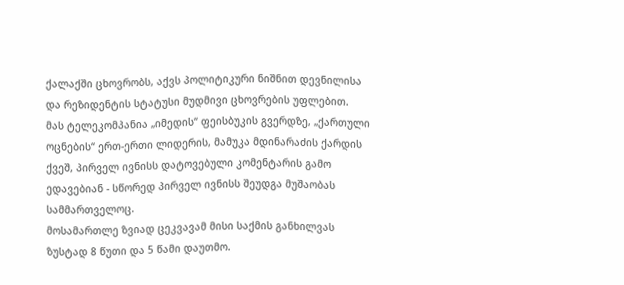ქალაქში ცხოვრობს, აქვს პოლიტიკური ნიშნით დევნილისა და რეზიდენტის სტატუსი მუდმივი ცხოვრების უფლებით.
მას ტელეკომპანია „იმედის“ ფეისბუკის გვერდზე, „ქართული ოცნების“ ერთ-ერთი ლიდერის, მამუკა მდინარაძის ქარდის ქვეშ, პირველ ივნისს დატოვებული კომენტარის გამო ედავებიან - სწორედ პირველ ივნისს შეუდგა მუშაობას სამმართველოც.
მოსამართლე ზვიად ცეკვავამ მისი საქმის განხილვას ზუსტად 8 წუთი და 5 წამი დაუთმო.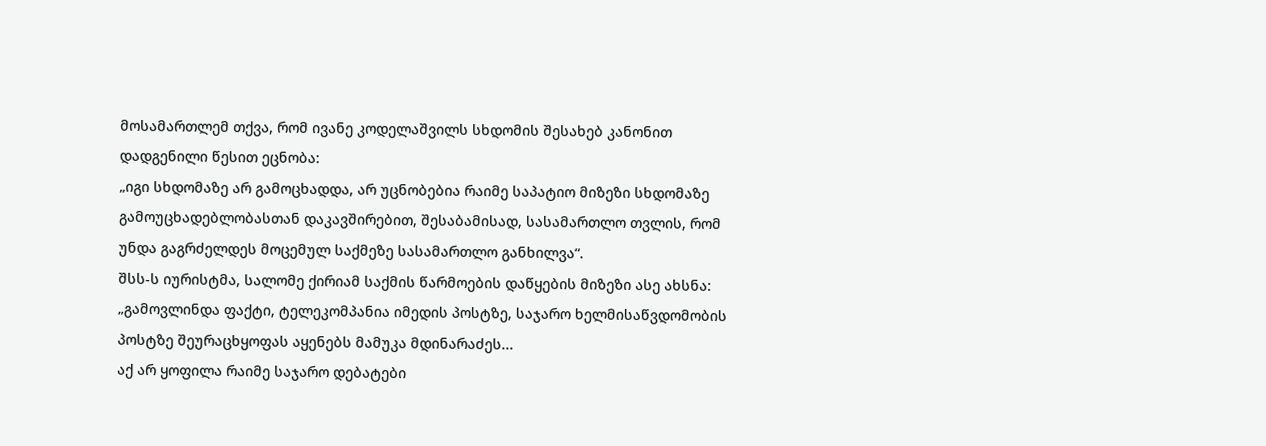მოსამართლემ თქვა, რომ ივანე კოდელაშვილს სხდომის შესახებ კანონით დადგენილი წესით ეცნობა:
„იგი სხდომაზე არ გამოცხადდა, არ უცნობებია რაიმე საპატიო მიზეზი სხდომაზე გამოუცხადებლობასთან დაკავშირებით, შესაბამისად, სასამართლო თვლის, რომ უნდა გაგრძელდეს მოცემულ საქმეზე სასამართლო განხილვა“.
შსს-ს იურისტმა, სალომე ქირიამ საქმის წარმოების დაწყების მიზეზი ასე ახსნა:
„გამოვლინდა ფაქტი, ტელეკომპანია იმედის პოსტზე, საჯარო ხელმისაწვდომობის პოსტზე შეურაცხყოფას აყენებს მამუკა მდინარაძეს...
აქ არ ყოფილა რაიმე საჯარო დებატები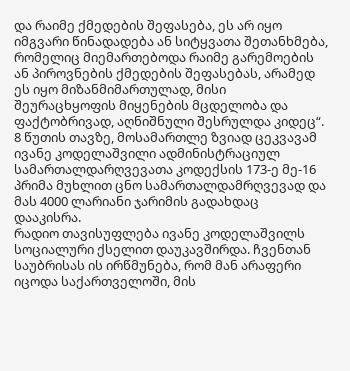და რაიმე ქმედების შეფასება, ეს არ იყო იმგვარი წინადადება ან სიტყვათა შეთანხმება, რომელიც მიემართებოდა რაიმე გარემოების ან პიროვნების ქმედების შეფასებას, არამედ ეს იყო მიზანმიმართულად, მისი შეურაცხყოფის მიყენების მცდელობა და ფაქტობრივად, აღნიშნული შესრულდა კიდეც“.
8 წუთის თავზე, მოსამართლე ზვიად ცეკვავამ ივანე კოდელაშვილი ადმინისტრაციულ სამართალდარღვევათა კოდექსის 173-ე მე-16 პრიმა მუხლით ცნო სამართალდამრღვევად და მას 4000 ლარიანი ჯარიმის გადახდაც დააკისრა.
რადიო თავისუფლება ივანე კოდელაშვილს სოციალური ქსელით დაუკავშირდა. ჩვენთან საუბრისას ის ირწმუნება, რომ მან არაფერი იცოდა საქართველოში, მის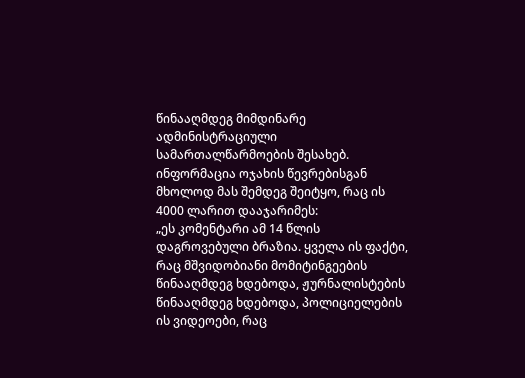წინააღმდეგ მიმდინარე ადმინისტრაციული სამართალწარმოების შესახებ. ინფორმაცია ოჯახის წევრებისგან მხოლოდ მას შემდეგ შეიტყო, რაც ის 4000 ლარით დააჯარიმეს:
„ეს კომენტარი ამ 14 წლის დაგროვებული ბრაზია. ყველა ის ფაქტი, რაც მშვიდობიანი მომიტინგეების წინააღმდეგ ხდებოდა, ჟურნალისტების წინააღმდეგ ხდებოდა, პოლიციელების ის ვიდეოები, რაც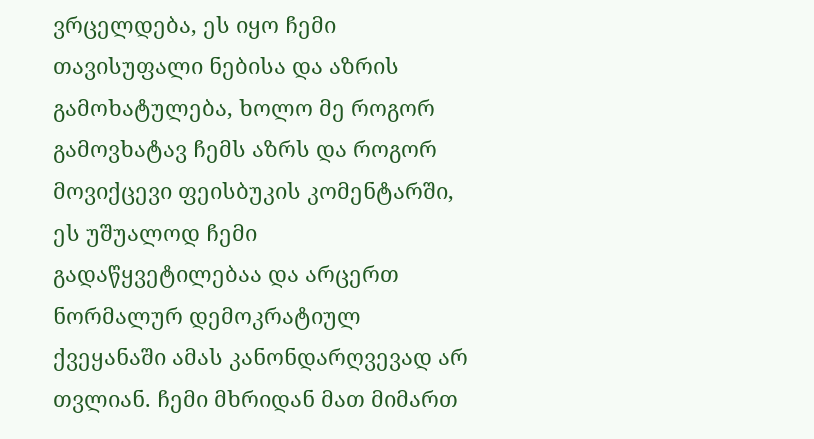ვრცელდება, ეს იყო ჩემი თავისუფალი ნებისა და აზრის გამოხატულება, ხოლო მე როგორ გამოვხატავ ჩემს აზრს და როგორ მოვიქცევი ფეისბუკის კომენტარში, ეს უშუალოდ ჩემი გადაწყვეტილებაა და არცერთ ნორმალურ დემოკრატიულ ქვეყანაში ამას კანონდარღვევად არ თვლიან. ჩემი მხრიდან მათ მიმართ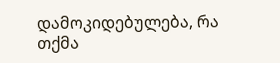დამოკიდებულება, რა თქმა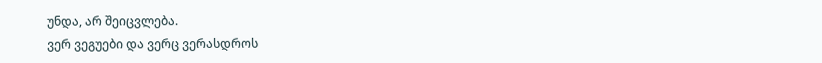უნდა, არ შეიცვლება.
ვერ ვეგუები და ვერც ვერასდროს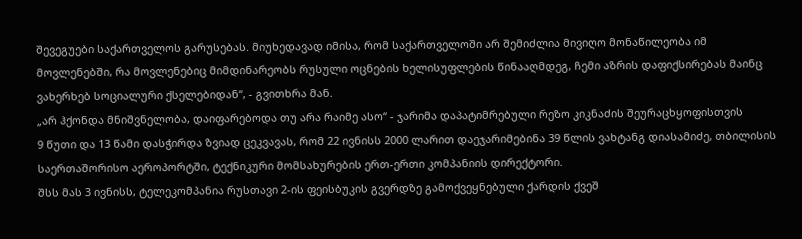შევეგუები საქართველოს გარუსებას. მიუხედავად იმისა, რომ საქართველოში არ შემიძლია მივიღო მონაწილეობა იმ მოვლენებში, რა მოვლენებიც მიმდინარეობს რუსული ოცნების ხელისუფლების წინააღმდეგ, ჩემი აზრის დაფიქსირებას მაინც ვახერხებ სოციალური ქსელებიდან“, - გვითხრა მან.
„არ ჰქონდა მნიშვნელობა, დაიფარებოდა თუ არა რაიმე ასო“ - ჯარიმა დაპატიმრებული რეზო კიკნაძის შეურაცხყოფისთვის
9 წუთი და 13 წამი დასჭირდა ზვიად ცეკვავას, რომ 22 ივნისს 2000 ლარით დაეჯარიმებინა 39 წლის ვახტანგ დიასამიძე, თბილისის საერთაშორისო აეროპორტში, ტექნიკური მომსახურების ერთ-ერთი კომპანიის დირექტორი.
შსს მას 3 ივნისს, ტელეკომპანია რუსთავი 2-ის ფეისბუკის გვერდზე გამოქვეყნებული ქარდის ქვეშ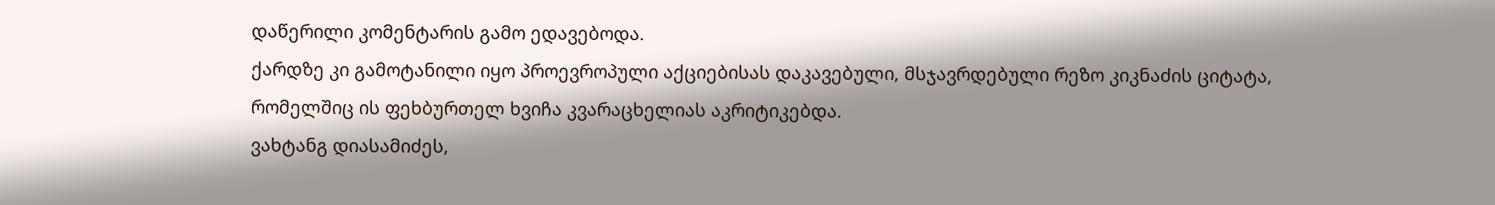დაწერილი კომენტარის გამო ედავებოდა.
ქარდზე კი გამოტანილი იყო პროევროპული აქციებისას დაკავებული, მსჯავრდებული რეზო კიკნაძის ციტატა, რომელშიც ის ფეხბურთელ ხვიჩა კვარაცხელიას აკრიტიკებდა.
ვახტანგ დიასამიძეს,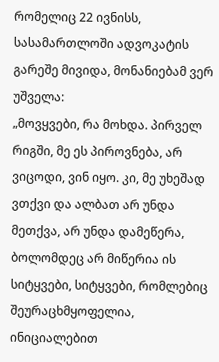რომელიც 22 ივნისს, სასამართლოში ადვოკატის გარეშე მივიდა, მონანიებამ ვერ უშველა:
„მოვყვები, რა მოხდა. პირველ რიგში, მე ეს პიროვნება, არ ვიცოდი, ვინ იყო. კი, მე უხეშად ვთქვი და ალბათ არ უნდა მეთქვა, არ უნდა დამეწერა, ბოლომდეც არ მიწერია ის სიტყვები, სიტყვები, რომლებიც შეურაცხმყოფელია, ინიციალებით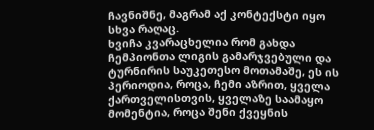ჩავნიშნე, მაგრამ აქ კონტექსტი იყო სხვა რაღაც.
ხვიჩა კვარაცხელია რომ გახდა ჩემპიონთა ლიგის გამარჯვებული და ტურნირის საუკეთესო მოთამაშე, ეს ის პერიოდია, როცა, ჩემი აზრით, ყველა ქართველისთვის, ყველაზე საამაყო მომენტია, როცა შენი ქვეყნის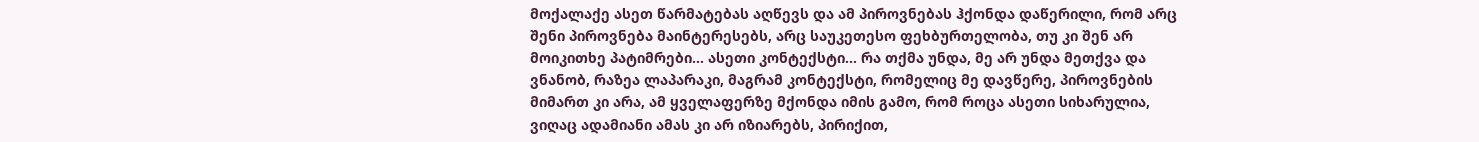მოქალაქე ასეთ წარმატებას აღწევს და ამ პიროვნებას ჰქონდა დაწერილი, რომ არც შენი პიროვნება მაინტერესებს, არც საუკეთესო ფეხბურთელობა, თუ კი შენ არ მოიკითხე პატიმრები... ასეთი კონტექსტი... რა თქმა უნდა, მე არ უნდა მეთქვა და ვნანობ, რაზეა ლაპარაკი, მაგრამ კონტექსტი, რომელიც მე დავწერე, პიროვნების მიმართ კი არა, ამ ყველაფერზე მქონდა იმის გამო, რომ როცა ასეთი სიხარულია, ვიღაც ადამიანი ამას კი არ იზიარებს, პირიქით,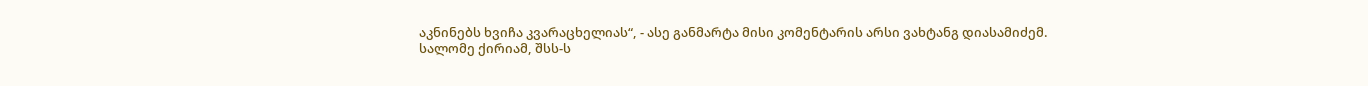აკნინებს ხვიჩა კვარაცხელიას“, - ასე განმარტა მისი კომენტარის არსი ვახტანგ დიასამიძემ.
სალომე ქირიამ, შსს-ს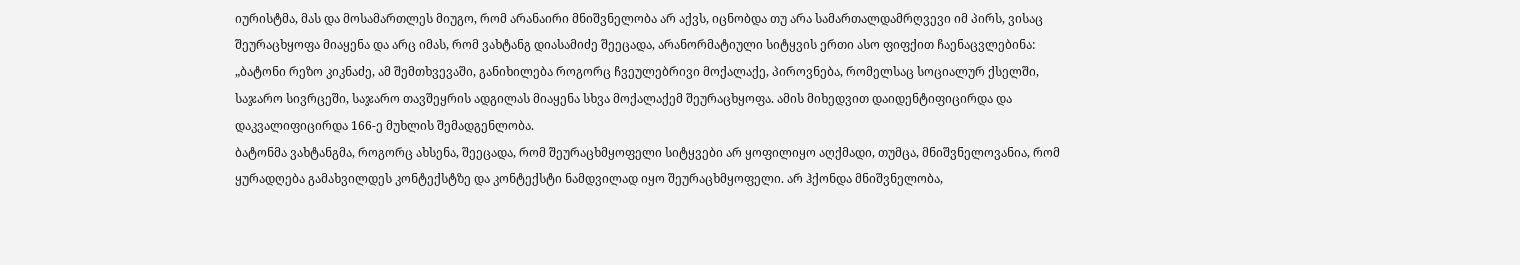იურისტმა, მას და მოსამართლეს მიუგო, რომ არანაირი მნიშვნელობა არ აქვს, იცნობდა თუ არა სამართალდამრღვევი იმ პირს, ვისაც შეურაცხყოფა მიაყენა და არც იმას, რომ ვახტანგ დიასამიძე შეეცადა, არანორმატიული სიტყვის ერთი ასო ფიფქით ჩაენაცვლებინა:
„ბატონი რეზო კიკნაძე, ამ შემთხვევაში, განიხილება როგორც ჩვეულებრივი მოქალაქე, პიროვნება, რომელსაც სოციალურ ქსელში, საჯარო სივრცეში, საჯარო თავშეყრის ადგილას მიაყენა სხვა მოქალაქემ შეურაცხყოფა. ამის მიხედვით დაიდენტიფიცირდა და დაკვალიფიცირდა 166-ე მუხლის შემადგენლობა.
ბატონმა ვახტანგმა, როგორც ახსენა, შეეცადა, რომ შეურაცხმყოფელი სიტყვები არ ყოფილიყო აღქმადი, თუმცა, მნიშვნელოვანია, რომ ყურადღება გამახვილდეს კონტექსტზე და კონტექსტი ნამდვილად იყო შეურაცხმყოფელი. არ ჰქონდა მნიშვნელობა,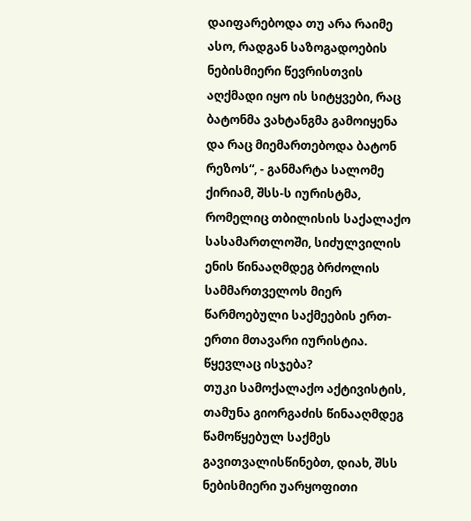დაიფარებოდა თუ არა რაიმე ასო, რადგან საზოგადოების ნებისმიერი წევრისთვის აღქმადი იყო ის სიტყვები, რაც ბატონმა ვახტანგმა გამოიყენა და რაც მიემართებოდა ბატონ რეზოს“, - განმარტა სალომე ქირიამ, შსს-ს იურისტმა, რომელიც თბილისის საქალაქო სასამართლოში, სიძულვილის ენის წინააღმდეგ ბრძოლის სამმართველოს მიერ წარმოებული საქმეების ერთ-ერთი მთავარი იურისტია.
წყევლაც ისჯება?
თუკი სამოქალაქო აქტივისტის, თამუნა გიორგაძის წინააღმდეგ წამოწყებულ საქმეს გავითვალისწინებთ, დიახ, შსს ნებისმიერი უარყოფითი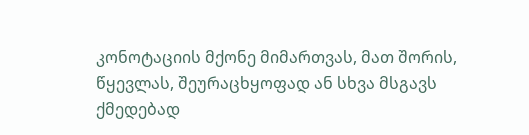კონოტაციის მქონე მიმართვას, მათ შორის, წყევლას, შეურაცხყოფად ან სხვა მსგავს ქმედებად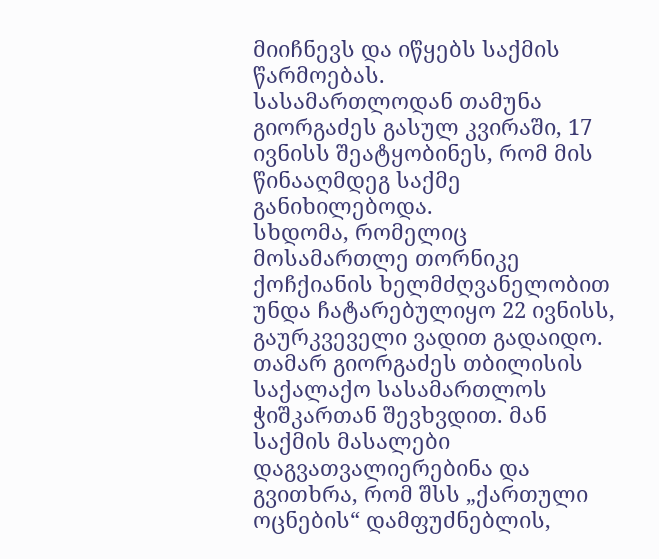მიიჩნევს და იწყებს საქმის წარმოებას.
სასამართლოდან თამუნა გიორგაძეს გასულ კვირაში, 17 ივნისს შეატყობინეს, რომ მის წინააღმდეგ საქმე განიხილებოდა.
სხდომა, რომელიც მოსამართლე თორნიკე ქოჩქიანის ხელმძღვანელობით უნდა ჩატარებულიყო 22 ივნისს, გაურკვეველი ვადით გადაიდო.
თამარ გიორგაძეს თბილისის საქალაქო სასამართლოს ჭიშკართან შევხვდით. მან საქმის მასალები დაგვათვალიერებინა და გვითხრა, რომ შსს „ქართული ოცნების“ დამფუძნებლის,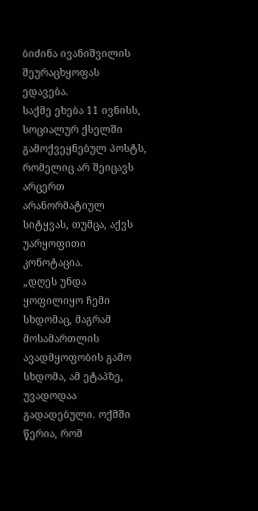ბიძინა ივანიშვილის შეურაცხყოფას ედავება.
საქმე ეხება 11 ივნისს, სოციალურ ქსელში გამოქვეყნებულ პოსტს, რომელიც არ შეიცავს არცერთ არანორმატიულ სიტყვას, თუმცა, აქვს უარყოფითი კონოტაცია.
„დღეს უნდა ყოფილიყო ჩემი სხდომაც, მაგრამ მოსამართლის ავადმყოფობის გამო სხდომა, ამ ეტაპზე, უვადოდაა გადადებული. ოქმში წერია, რომ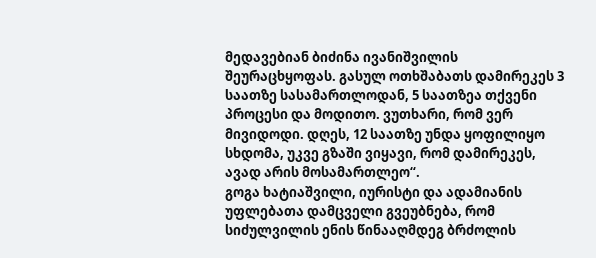მედავებიან ბიძინა ივანიშვილის შეურაცხყოფას. გასულ ოთხშაბათს დამირეკეს 3 საათზე სასამართლოდან, 5 საათზეა თქვენი პროცესი და მოდითო. ვუთხარი, რომ ვერ მივიდოდი. დღეს, 12 საათზე უნდა ყოფილიყო სხდომა, უკვე გზაში ვიყავი, რომ დამირეკეს, ავად არის მოსამართლეო“.
გოგა ხატიაშვილი, იურისტი და ადამიანის უფლებათა დამცველი გვეუბნება, რომ სიძულვილის ენის წინააღმდეგ ბრძოლის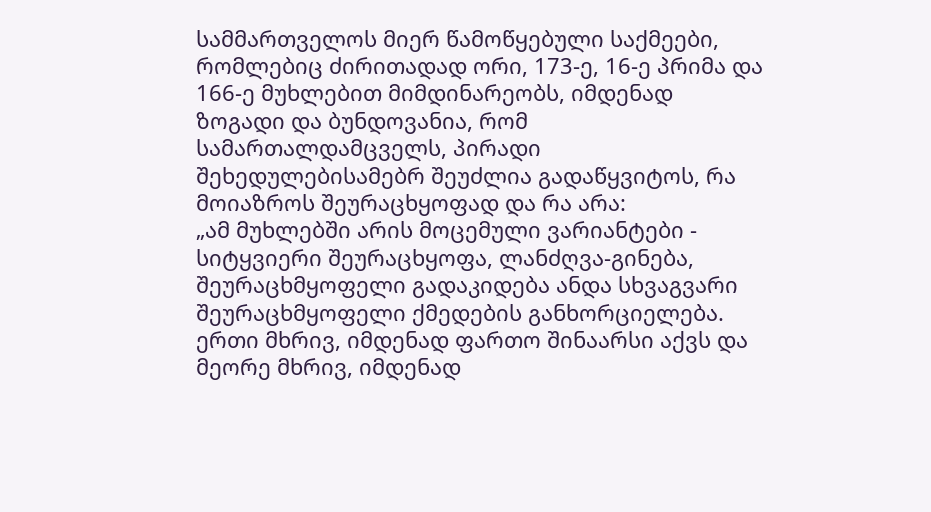სამმართველოს მიერ წამოწყებული საქმეები, რომლებიც ძირითადად ორი, 173-ე, 16-ე პრიმა და 166-ე მუხლებით მიმდინარეობს, იმდენად ზოგადი და ბუნდოვანია, რომ სამართალდამცველს, პირადი შეხედულებისამებრ შეუძლია გადაწყვიტოს, რა მოიაზროს შეურაცხყოფად და რა არა:
„ამ მუხლებში არის მოცემული ვარიანტები - სიტყვიერი შეურაცხყოფა, ლანძღვა-გინება, შეურაცხმყოფელი გადაკიდება ანდა სხვაგვარი შეურაცხმყოფელი ქმედების განხორციელება.
ერთი მხრივ, იმდენად ფართო შინაარსი აქვს და მეორე მხრივ, იმდენად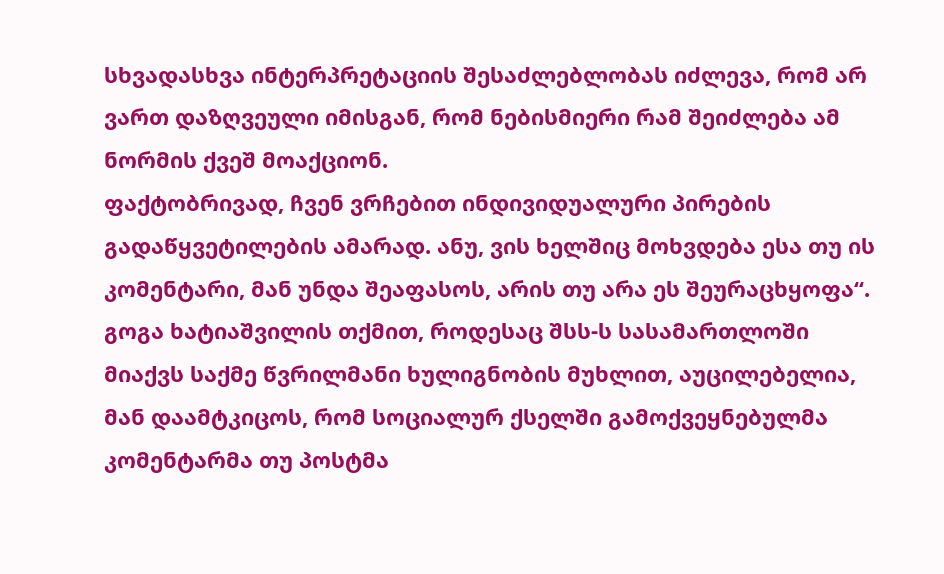სხვადასხვა ინტერპრეტაციის შესაძლებლობას იძლევა, რომ არ ვართ დაზღვეული იმისგან, რომ ნებისმიერი რამ შეიძლება ამ ნორმის ქვეშ მოაქციონ.
ფაქტობრივად, ჩვენ ვრჩებით ინდივიდუალური პირების გადაწყვეტილების ამარად. ანუ, ვის ხელშიც მოხვდება ესა თუ ის კომენტარი, მან უნდა შეაფასოს, არის თუ არა ეს შეურაცხყოფა“.
გოგა ხატიაშვილის თქმით, როდესაც შსს-ს სასამართლოში მიაქვს საქმე წვრილმანი ხულიგნობის მუხლით, აუცილებელია, მან დაამტკიცოს, რომ სოციალურ ქსელში გამოქვეყნებულმა კომენტარმა თუ პოსტმა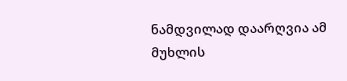ნამდვილად დაარღვია ამ მუხლის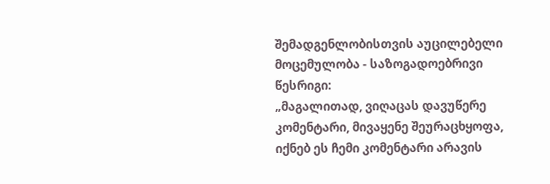შემადგენლობისთვის აუცილებელი მოცემულობა - საზოგადოებრივი წესრიგი:
„მაგალითად, ვიღაცას დავუწერე კომენტარი, მივაყენე შეურაცხყოფა, იქნებ ეს ჩემი კომენტარი არავის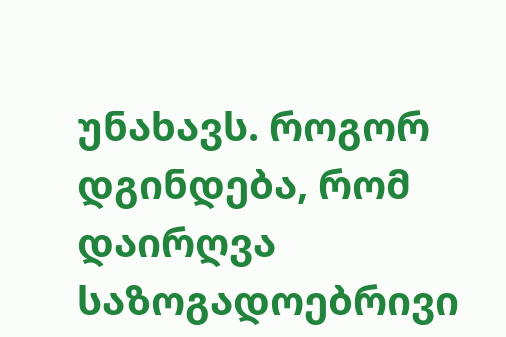უნახავს. როგორ დგინდება, რომ დაირღვა საზოგადოებრივი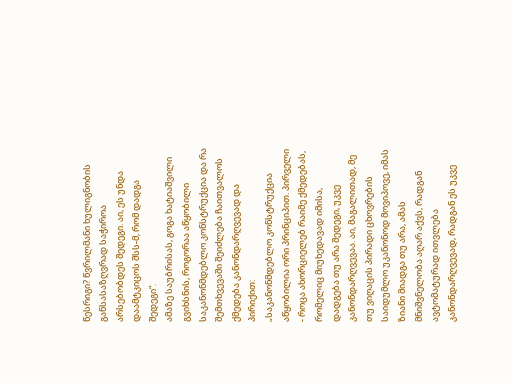წესრიგი? წვრილმანი ხულიგნობის განსასაზღვრად საჭიროა არსებობდეს შედეგი. აი, ეს უნდა დაამტკიცოს შსს-მ, რომ დადგა შედეგი“.
ამაზე საუბრისას, გოგა ხატიაშვილი გვიხსნის, როგორაა აწყობილი საკანონმდებლო კონსტრუქცია და რა შემთხვევაში შეიძლება ჩაითვალოს ქმედება კანონდარღვევად და პირიქით:
„საკანონმდებლო კონსტრუქცია აწყობილია ორი პრინციპით. პირველი - როცა ახორციელებ რაიმე ქმედებას, რომელიც მიუხედავად იმისა, დადგება თუ არა შედეგი, უკვე კანონდარღვევაა. აი, მაგალითად, მე თუ ვიღაცის პირადი ცხოვრების საიდუმლო უკანონოდ მოვიპოვე, იმას ზიანი მიადგა თუ არა, ამას მნიშვნელობა აღარ აქვს, რადგან ავტომატურად ითვლება კანონდარღვევად, რადგან ეს უკვე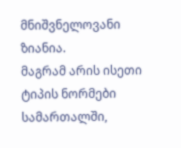მნიშვნელოვანი ზიანია.
მაგრამ არის ისეთი ტიპის ნორმები სამართალში,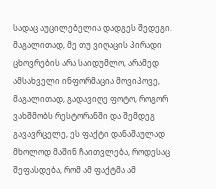სადაც აუცილებელია დადგეს შედეგი. მაგალითად, მე თუ ვიღაცის პირადი ცხოვრების არა საიდუმლო, არამედ ამსახველი ინფორმაცია მოვიპოვე, მაგალითად, გადავიღე ფოტო, როგორ ვახშმობს რესტორანში და შემდეგ გავავრცელე, ეს ფაქტი დანაშაულად მხოლოდ მაშინ ჩაითვლება, როდესაც შეფასდება, რომ ამ ფაქტმა ამ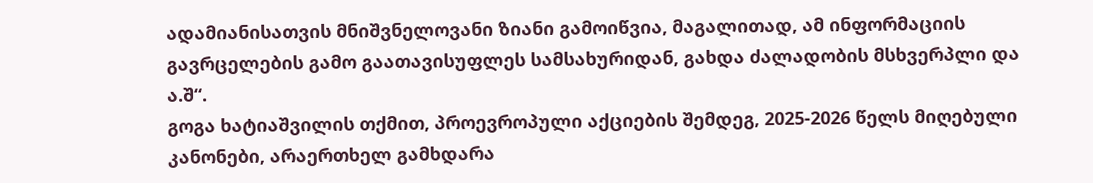ადამიანისათვის მნიშვნელოვანი ზიანი გამოიწვია, მაგალითად, ამ ინფორმაციის გავრცელების გამო გაათავისუფლეს სამსახურიდან, გახდა ძალადობის მსხვერპლი და ა.შ“.
გოგა ხატიაშვილის თქმით, პროევროპული აქციების შემდეგ, 2025-2026 წელს მიღებული კანონები, არაერთხელ გამხდარა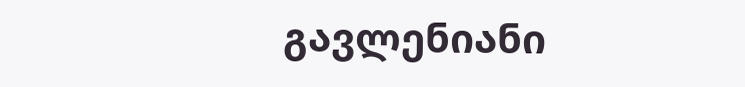გავლენიანი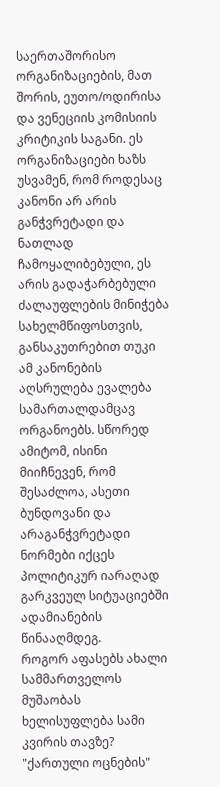საერთაშორისო ორგანიზაციების, მათ შორის, ეუთო/ოდირისა და ვენეციის კომისიის კრიტიკის საგანი. ეს ორგანიზაციები ხაზს უსვამენ, რომ როდესაც კანონი არ არის განჭვრეტადი და ნათლად ჩამოყალიბებული, ეს არის გადაჭარბებული ძალაუფლების მინიჭება სახელმწიფოსთვის, განსაკუთრებით თუკი ამ კანონების აღსრულება ევალება სამართალდამცავ ორგანოებს. სწორედ ამიტომ, ისინი მიიჩნევენ, რომ შესაძლოა, ასეთი ბუნდოვანი და არაგანჭვრეტადი ნორმები იქცეს პოლიტიკურ იარაღად გარკვეულ სიტუაციებში ადამიანების წინააღმდეგ.
როგორ აფასებს ახალი სამმართველოს მუშაობას ხელისუფლება სამი კვირის თავზე?
"ქართული ოცნების"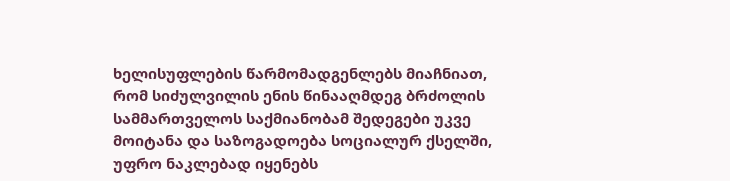ხელისუფლების წარმომადგენლებს მიაჩნიათ, რომ სიძულვილის ენის წინააღმდეგ ბრძოლის სამმართველოს საქმიანობამ შედეგები უკვე მოიტანა და საზოგადოება სოციალურ ქსელში, უფრო ნაკლებად იყენებს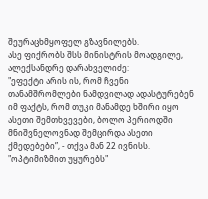შეურაცხმყოფელ გზავნილებს.
ასე ფიქრობს შსს მინისტრის მოადგილე, ალექსანდრე დარახველიძე:
"ეფექტი არის ის, რომ ჩვენი თანამშრომლები ნამდვილად ადასტურებენ იმ ფაქტს, რომ თუკი მანამდე ხშირი იყო ასეთი შემთხვევები, ბოლო პერიოდში მნიშვნელოვნად შემცირდა ასეთი ქმედებები”, - თქვა მან 22 ივნისს.
"ოპტიმიზმით უყურებს"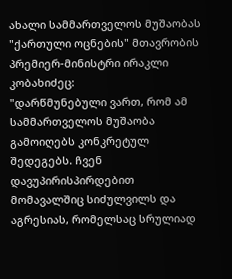ახალი სამმართველოს მუშაობას "ქართული ოცნების" მთავრობის პრემიერ-მინისტრი ირაკლი კობახიძეც:
"დარწმუნებული ვართ, რომ ამ სამმართველოს მუშაობა გამოიღებს კონკრეტულ შედეგებს. ჩვენ დავუპირისპირდებით მომავალშიც სიძულვილს და აგრესიას, რომელსაც სრულიად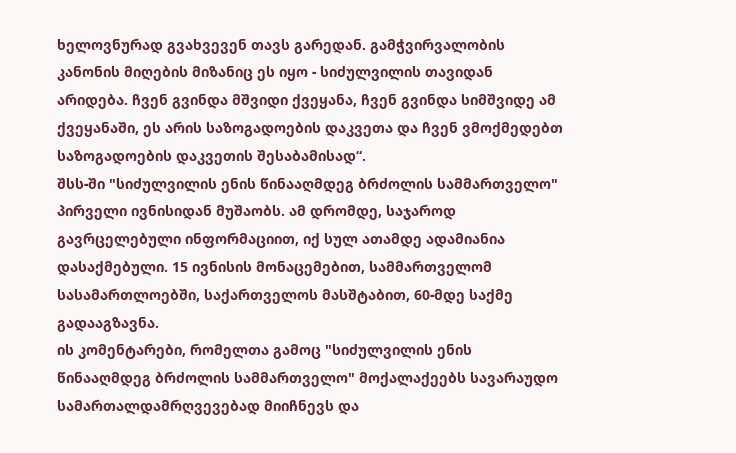ხელოვნურად გვახვევენ თავს გარედან. გამჭვირვალობის კანონის მიღების მიზანიც ეს იყო - სიძულვილის თავიდან არიდება. ჩვენ გვინდა მშვიდი ქვეყანა, ჩვენ გვინდა სიმშვიდე ამ ქვეყანაში, ეს არის საზოგადოების დაკვეთა და ჩვენ ვმოქმედებთ საზოგადოების დაკვეთის შესაბამისად“.
შსს-ში "სიძულვილის ენის წინააღმდეგ ბრძოლის სამმართველო" პირველი ივნისიდან მუშაობს. ამ დრომდე, საჯაროდ გავრცელებული ინფორმაციით, იქ სულ ათამდე ადამიანია დასაქმებული. 15 ივნისის მონაცემებით, სამმართველომ სასამართლოებში, საქართველოს მასშტაბით, 60-მდე საქმე გადააგზავნა.
ის კომენტარები, რომელთა გამოც "სიძულვილის ენის წინააღმდეგ ბრძოლის სამმართველო" მოქალაქეებს სავარაუდო სამართალდამრღვევებად მიიჩნევს და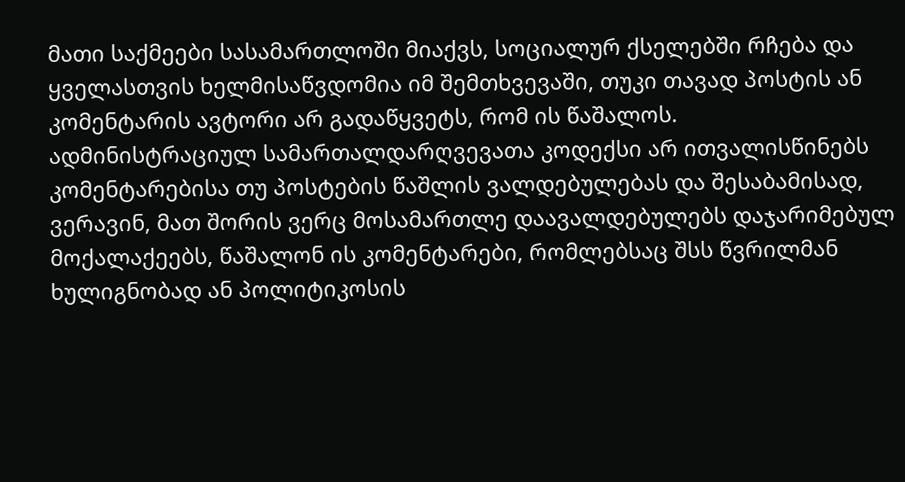მათი საქმეები სასამართლოში მიაქვს, სოციალურ ქსელებში რჩება და ყველასთვის ხელმისაწვდომია იმ შემთხვევაში, თუკი თავად პოსტის ან კომენტარის ავტორი არ გადაწყვეტს, რომ ის წაშალოს.
ადმინისტრაციულ სამართალდარღვევათა კოდექსი არ ითვალისწინებს კომენტარებისა თუ პოსტების წაშლის ვალდებულებას და შესაბამისად, ვერავინ, მათ შორის ვერც მოსამართლე დაავალდებულებს დაჯარიმებულ მოქალაქეებს, წაშალონ ის კომენტარები, რომლებსაც შსს წვრილმან ხულიგნობად ან პოლიტიკოსის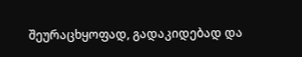შეურაცხყოფად, გადაკიდებად და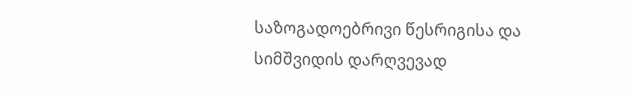საზოგადოებრივი წესრიგისა და სიმშვიდის დარღვევად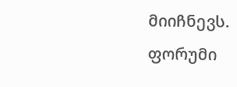მიიჩნევს.
ფორუმი